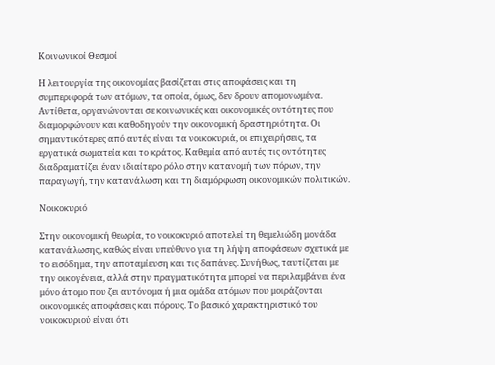Κοινωνικοί Θεσμοί

Η λειτουργία της οικονομίας βασίζεται στις αποφάσεις και τη συμπεριφορά των ατόμων, τα οποία, όμως, δεν δρουν απομονωμένα. Αντίθετα, οργανώνονται σε κοινωνικές και οικονομικές οντότητες που διαμορφώνουν και καθοδηγούν την οικονομική δραστηριότητα. Οι σημαντικότερες από αυτές είναι τα νοικοκυριά, οι επιχειρήσεις, τα εργατικά σωματεία και το κράτος. Καθεμία από αυτές τις οντότητες διαδραματίζει έναν ιδιαίτερο ρόλο στην κατανομή των πόρων, την παραγωγή, την κατανάλωση και τη διαμόρφωση οικονομικών πολιτικών.

Νοικοκυριό

Στην οικονομική θεωρία, το νοικοκυριό αποτελεί τη θεμελιώδη μονάδα κατανάλωσης, καθώς είναι υπεύθυνο για τη λήψη αποφάσεων σχετικά με το εισόδημα, την αποταμίευση και τις δαπάνες. Συνήθως, ταυτίζεται με την οικογένεια, αλλά στην πραγματικότητα μπορεί να περιλαμβάνει ένα μόνο άτομο που ζει αυτόνομα ή μια ομάδα ατόμων που μοιράζονται οικονομικές αποφάσεις και πόρους. Το βασικό χαρακτηριστικό του νοικοκυριού είναι ότι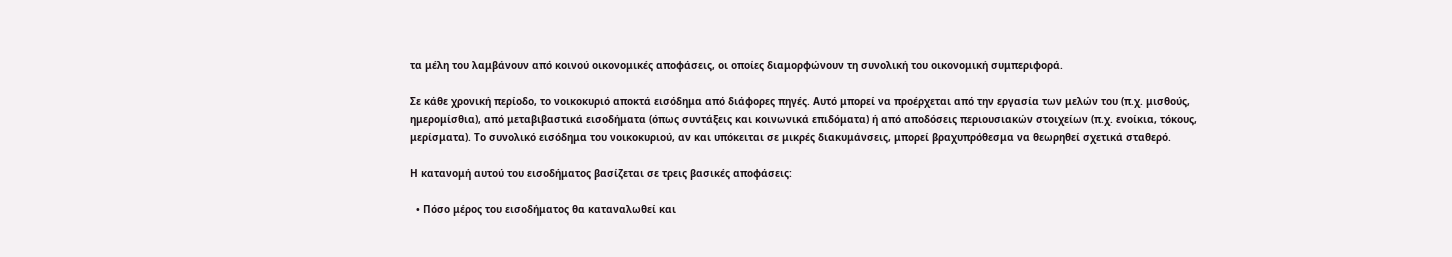τα μέλη του λαμβάνουν από κοινού οικονομικές αποφάσεις, οι οποίες διαμορφώνουν τη συνολική του οικονομική συμπεριφορά.

Σε κάθε χρονική περίοδο, το νοικοκυριό αποκτά εισόδημα από διάφορες πηγές. Αυτό μπορεί να προέρχεται από την εργασία των μελών του (π.χ. μισθούς, ημερομίσθια), από μεταβιβαστικά εισοδήματα (όπως συντάξεις και κοινωνικά επιδόματα) ή από αποδόσεις περιουσιακών στοιχείων (π.χ. ενοίκια, τόκους, μερίσματα). Το συνολικό εισόδημα του νοικοκυριού, αν και υπόκειται σε μικρές διακυμάνσεις, μπορεί βραχυπρόθεσμα να θεωρηθεί σχετικά σταθερό.

Η κατανομή αυτού του εισοδήματος βασίζεται σε τρεις βασικές αποφάσεις:

  • Πόσο μέρος του εισοδήματος θα καταναλωθεί και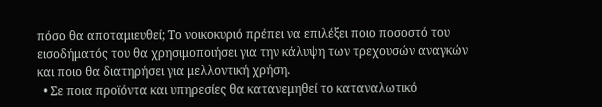πόσο θα αποταμιευθεί; Το νοικοκυριό πρέπει να επιλέξει ποιο ποσοστό του εισοδήματός του θα χρησιμοποιήσει για την κάλυψη των τρεχουσών αναγκών και ποιο θα διατηρήσει για μελλοντική χρήση.
  • Σε ποια προϊόντα και υπηρεσίες θα κατανεμηθεί το καταναλωτικό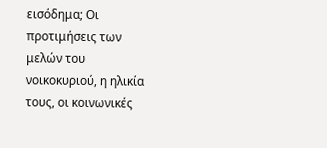εισόδημα; Οι προτιμήσεις των μελών του νοικοκυριού, η ηλικία τους, οι κοινωνικές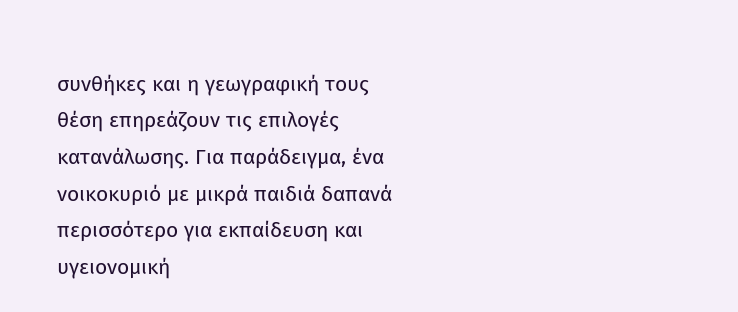συνθήκες και η γεωγραφική τους θέση επηρεάζουν τις επιλογές κατανάλωσης. Για παράδειγμα, ένα νοικοκυριό με μικρά παιδιά δαπανά περισσότερο για εκπαίδευση και υγειονομική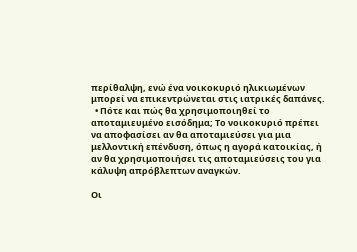περίθαλψη, ενώ ένα νοικοκυριό ηλικιωμένων μπορεί να επικεντρώνεται στις ιατρικές δαπάνες.
  • Πότε και πώς θα χρησιμοποιηθεί το αποταμιευμένο εισόδημα; Το νοικοκυριό πρέπει να αποφασίσει αν θα αποταμιεύσει για μια μελλοντική επένδυση, όπως η αγορά κατοικίας, ή αν θα χρησιμοποιήσει τις αποταμιεύσεις του για κάλυψη απρόβλεπτων αναγκών.

Οι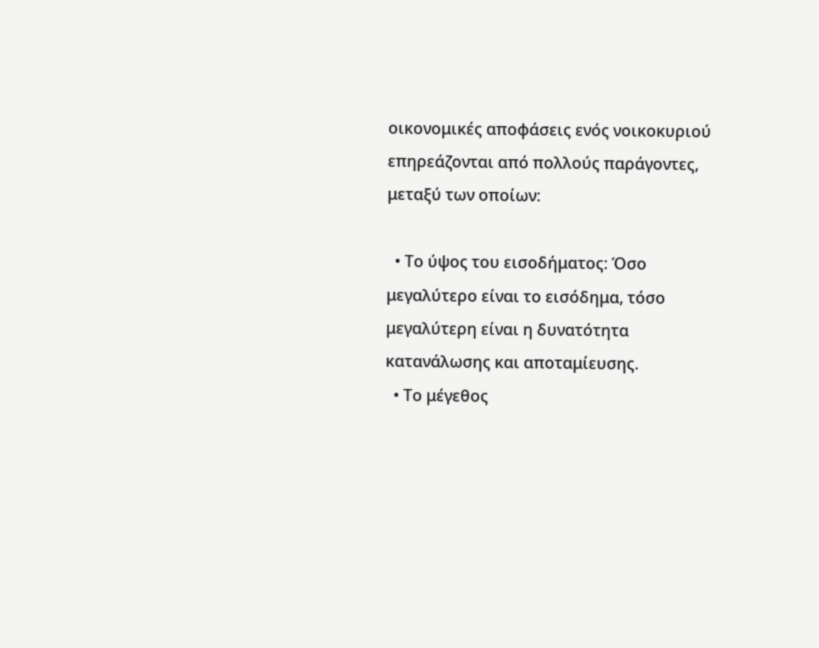οικονομικές αποφάσεις ενός νοικοκυριού επηρεάζονται από πολλούς παράγοντες, μεταξύ των οποίων:

  • Το ύψος του εισοδήματος: Όσο μεγαλύτερο είναι το εισόδημα, τόσο μεγαλύτερη είναι η δυνατότητα κατανάλωσης και αποταμίευσης.
  • Το μέγεθος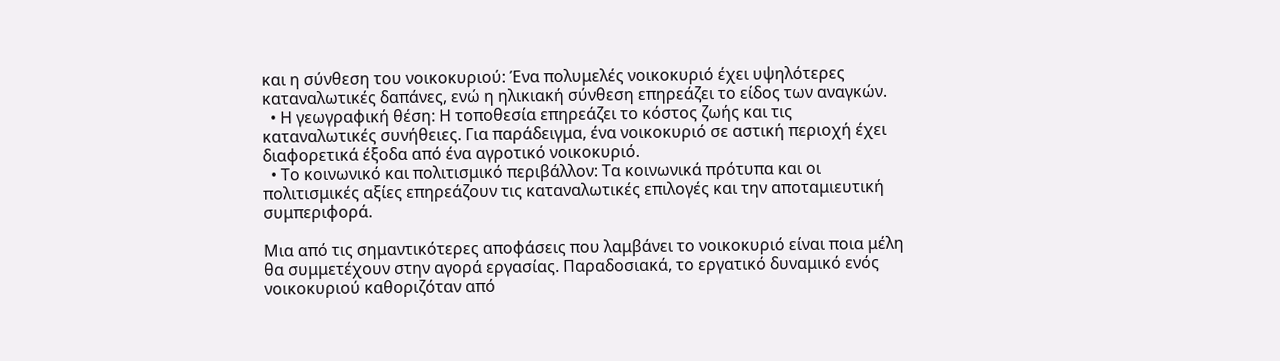και η σύνθεση του νοικοκυριού: Ένα πολυμελές νοικοκυριό έχει υψηλότερες καταναλωτικές δαπάνες, ενώ η ηλικιακή σύνθεση επηρεάζει το είδος των αναγκών.
  • Η γεωγραφική θέση: Η τοποθεσία επηρεάζει το κόστος ζωής και τις καταναλωτικές συνήθειες. Για παράδειγμα, ένα νοικοκυριό σε αστική περιοχή έχει διαφορετικά έξοδα από ένα αγροτικό νοικοκυριό.
  • Το κοινωνικό και πολιτισμικό περιβάλλον: Τα κοινωνικά πρότυπα και οι πολιτισμικές αξίες επηρεάζουν τις καταναλωτικές επιλογές και την αποταμιευτική συμπεριφορά.

Μια από τις σημαντικότερες αποφάσεις που λαμβάνει το νοικοκυριό είναι ποια μέλη θα συμμετέχουν στην αγορά εργασίας. Παραδοσιακά, το εργατικό δυναμικό ενός νοικοκυριού καθοριζόταν από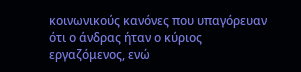κοινωνικούς κανόνες που υπαγόρευαν ότι ο άνδρας ήταν ο κύριος εργαζόμενος, ενώ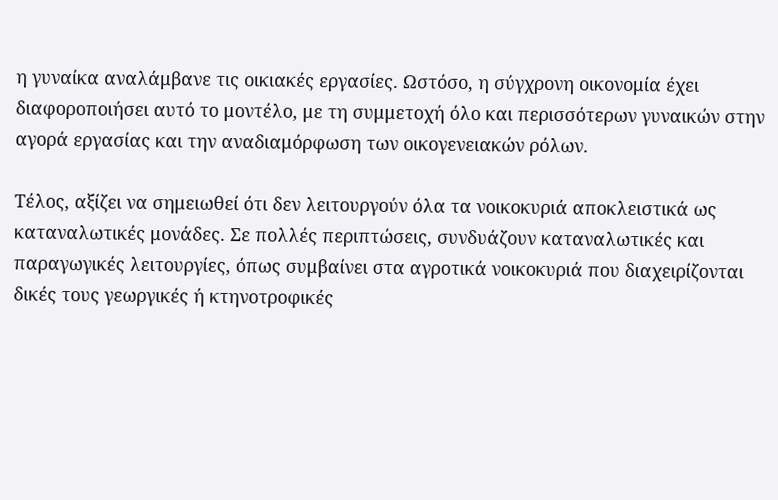η γυναίκα αναλάμβανε τις οικιακές εργασίες. Ωστόσο, η σύγχρονη οικονομία έχει διαφοροποιήσει αυτό το μοντέλο, με τη συμμετοχή όλο και περισσότερων γυναικών στην αγορά εργασίας και την αναδιαμόρφωση των οικογενειακών ρόλων.

Τέλος, αξίζει να σημειωθεί ότι δεν λειτουργούν όλα τα νοικοκυριά αποκλειστικά ως καταναλωτικές μονάδες. Σε πολλές περιπτώσεις, συνδυάζουν καταναλωτικές και παραγωγικές λειτουργίες, όπως συμβαίνει στα αγροτικά νοικοκυριά που διαχειρίζονται δικές τους γεωργικές ή κτηνοτροφικές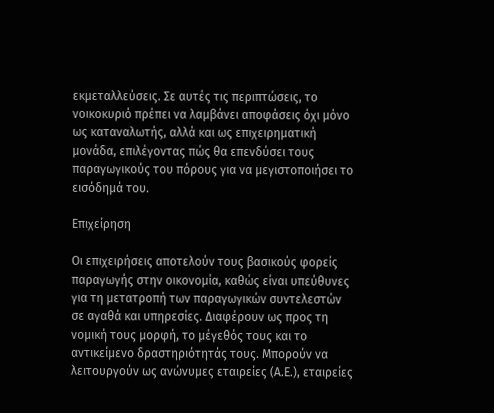εκμεταλλεύσεις. Σε αυτές τις περιπτώσεις, το νοικοκυριό πρέπει να λαμβάνει αποφάσεις όχι μόνο ως καταναλωτής, αλλά και ως επιχειρηματική μονάδα, επιλέγοντας πώς θα επενδύσει τους παραγωγικούς του πόρους για να μεγιστοποιήσει το εισόδημά του.

Επιχείρηση

Οι επιχειρήσεις αποτελούν τους βασικούς φορείς παραγωγής στην οικονομία, καθώς είναι υπεύθυνες για τη μετατροπή των παραγωγικών συντελεστών σε αγαθά και υπηρεσίες. Διαφέρουν ως προς τη νομική τους μορφή, το μέγεθός τους και το αντικείμενο δραστηριότητάς τους. Μπορούν να λειτουργούν ως ανώνυμες εταιρείες (Α.Ε.), εταιρείες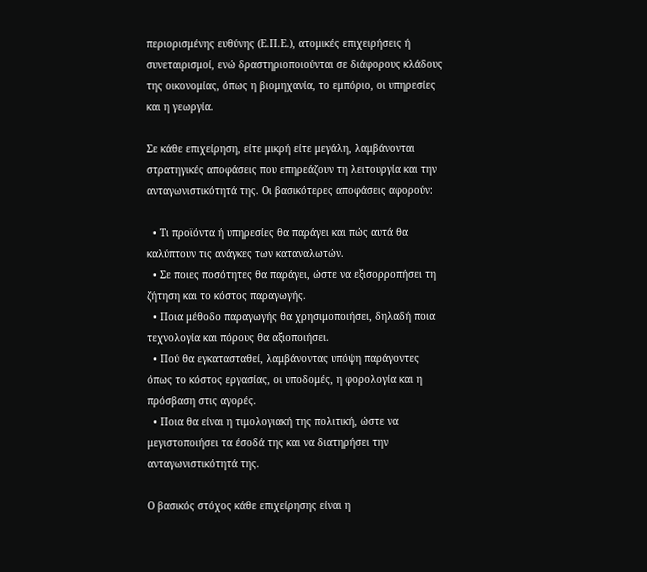περιορισμένης ευθύνης (Ε.Π.Ε.), ατομικές επιχειρήσεις ή συνεταιρισμοί, ενώ δραστηριοποιούνται σε διάφορους κλάδους της οικονομίας, όπως η βιομηχανία, το εμπόριο, οι υπηρεσίες και η γεωργία.

Σε κάθε επιχείρηση, είτε μικρή είτε μεγάλη, λαμβάνονται στρατηγικές αποφάσεις που επηρεάζουν τη λειτουργία και την ανταγωνιστικότητά της. Οι βασικότερες αποφάσεις αφορούν:

  • Τι προϊόντα ή υπηρεσίες θα παράγει και πώς αυτά θα καλύπτουν τις ανάγκες των καταναλωτών.
  • Σε ποιες ποσότητες θα παράγει, ώστε να εξισορροπήσει τη ζήτηση και το κόστος παραγωγής.
  • Ποια μέθοδο παραγωγής θα χρησιμοποιήσει, δηλαδή ποια τεχνολογία και πόρους θα αξιοποιήσει.
  • Πού θα εγκατασταθεί, λαμβάνοντας υπόψη παράγοντες όπως το κόστος εργασίας, οι υποδομές, η φορολογία και η πρόσβαση στις αγορές.
  • Ποια θα είναι η τιμολογιακή της πολιτική, ώστε να μεγιστοποιήσει τα έσοδά της και να διατηρήσει την ανταγωνιστικότητά της.

Ο βασικός στόχος κάθε επιχείρησης είναι η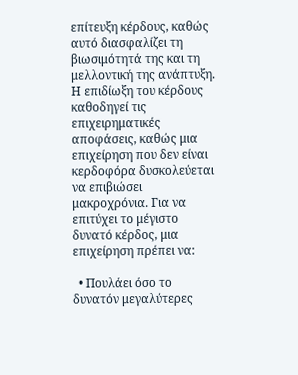επίτευξη κέρδους, καθώς αυτό διασφαλίζει τη βιωσιμότητά της και τη μελλοντική της ανάπτυξη. Η επιδίωξη του κέρδους καθοδηγεί τις επιχειρηματικές αποφάσεις, καθώς μια επιχείρηση που δεν είναι κερδοφόρα δυσκολεύεται να επιβιώσει μακροχρόνια. Για να επιτύχει το μέγιστο δυνατό κέρδος, μια επιχείρηση πρέπει να:

  • Πουλάει όσο το δυνατόν μεγαλύτερες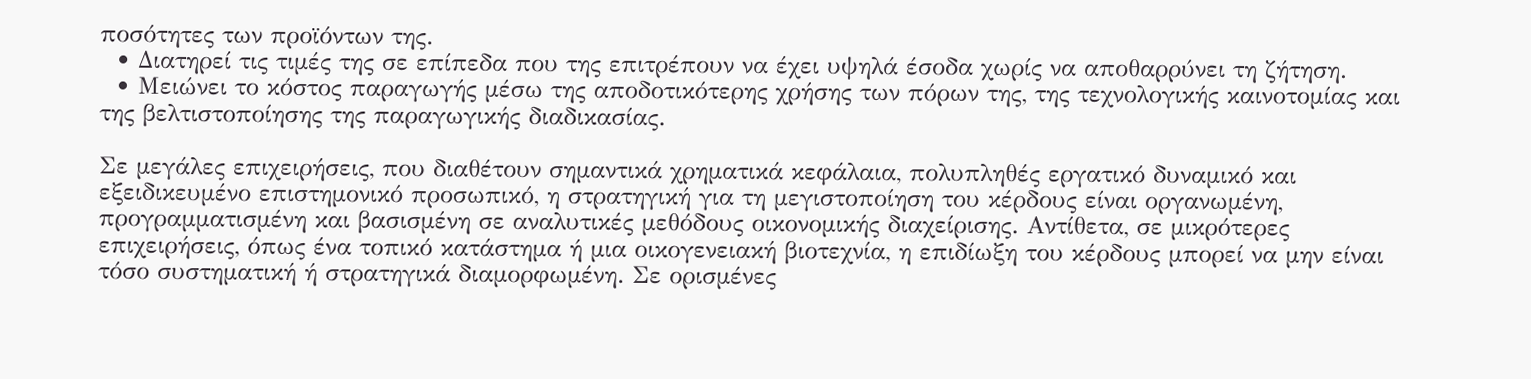ποσότητες των προϊόντων της.
  • Διατηρεί τις τιμές της σε επίπεδα που της επιτρέπουν να έχει υψηλά έσοδα χωρίς να αποθαρρύνει τη ζήτηση.
  • Μειώνει το κόστος παραγωγής μέσω της αποδοτικότερης χρήσης των πόρων της, της τεχνολογικής καινοτομίας και της βελτιστοποίησης της παραγωγικής διαδικασίας.

Σε μεγάλες επιχειρήσεις, που διαθέτουν σημαντικά χρηματικά κεφάλαια, πολυπληθές εργατικό δυναμικό και εξειδικευμένο επιστημονικό προσωπικό, η στρατηγική για τη μεγιστοποίηση του κέρδους είναι οργανωμένη, προγραμματισμένη και βασισμένη σε αναλυτικές μεθόδους οικονομικής διαχείρισης. Αντίθετα, σε μικρότερες επιχειρήσεις, όπως ένα τοπικό κατάστημα ή μια οικογενειακή βιοτεχνία, η επιδίωξη του κέρδους μπορεί να μην είναι τόσο συστηματική ή στρατηγικά διαμορφωμένη. Σε ορισμένες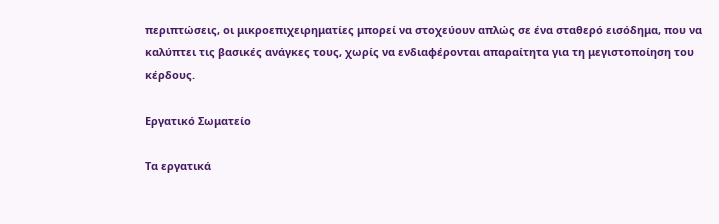περιπτώσεις, οι μικροεπιχειρηματίες μπορεί να στοχεύουν απλώς σε ένα σταθερό εισόδημα, που να καλύπτει τις βασικές ανάγκες τους, χωρίς να ενδιαφέρονται απαραίτητα για τη μεγιστοποίηση του κέρδους.

Εργατικό Σωματείο

Τα εργατικά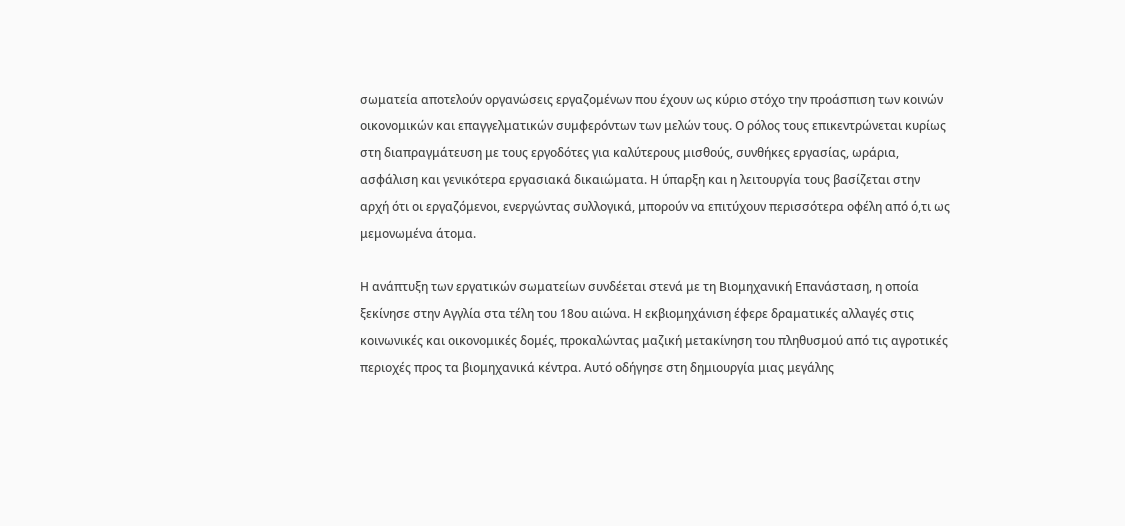σωματεία αποτελούν οργανώσεις εργαζομένων που έχουν ως κύριο στόχο την προάσπιση των κοινών οικονομικών και επαγγελματικών συμφερόντων των μελών τους. Ο ρόλος τους επικεντρώνεται κυρίως στη διαπραγμάτευση με τους εργοδότες για καλύτερους μισθούς, συνθήκες εργασίας, ωράρια, ασφάλιση και γενικότερα εργασιακά δικαιώματα. Η ύπαρξη και η λειτουργία τους βασίζεται στην αρχή ότι οι εργαζόμενοι, ενεργώντας συλλογικά, μπορούν να επιτύχουν περισσότερα οφέλη από ό,τι ως μεμονωμένα άτομα.

Η ανάπτυξη των εργατικών σωματείων συνδέεται στενά με τη Βιομηχανική Επανάσταση, η οποία ξεκίνησε στην Αγγλία στα τέλη του 18ου αιώνα. Η εκβιομηχάνιση έφερε δραματικές αλλαγές στις κοινωνικές και οικονομικές δομές, προκαλώντας μαζική μετακίνηση του πληθυσμού από τις αγροτικές περιοχές προς τα βιομηχανικά κέντρα. Αυτό οδήγησε στη δημιουργία μιας μεγάλης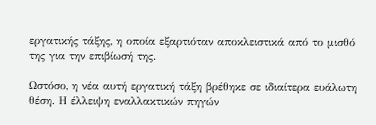εργατικής τάξης, η οποία εξαρτιόταν αποκλειστικά από το μισθό της για την επιβίωσή της.

Ωστόσο, η νέα αυτή εργατική τάξη βρέθηκε σε ιδιαίτερα ευάλωτη θέση. Η έλλειψη εναλλακτικών πηγών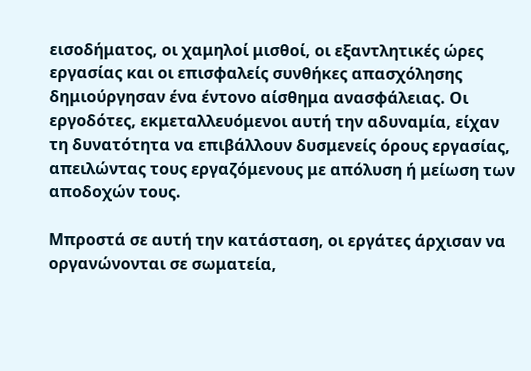εισοδήματος, οι χαμηλοί μισθοί, οι εξαντλητικές ώρες εργασίας και οι επισφαλείς συνθήκες απασχόλησης δημιούργησαν ένα έντονο αίσθημα ανασφάλειας. Οι εργοδότες, εκμεταλλευόμενοι αυτή την αδυναμία, είχαν τη δυνατότητα να επιβάλλουν δυσμενείς όρους εργασίας, απειλώντας τους εργαζόμενους με απόλυση ή μείωση των αποδοχών τους.

Μπροστά σε αυτή την κατάσταση, οι εργάτες άρχισαν να οργανώνονται σε σωματεία,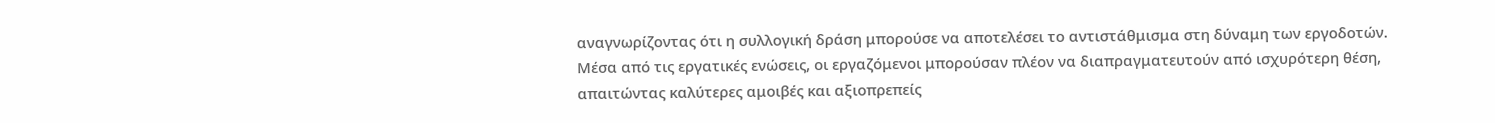αναγνωρίζοντας ότι η συλλογική δράση μπορούσε να αποτελέσει το αντιστάθμισμα στη δύναμη των εργοδοτών. Μέσα από τις εργατικές ενώσεις, οι εργαζόμενοι μπορούσαν πλέον να διαπραγματευτούν από ισχυρότερη θέση, απαιτώντας καλύτερες αμοιβές και αξιοπρεπείς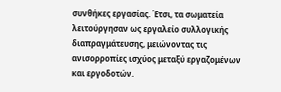συνθήκες εργασίας. Έτσι, τα σωματεία λειτούργησαν ως εργαλείο συλλογικής διαπραγμάτευσης, μειώνοντας τις ανισορροπίες ισχύος μεταξύ εργαζομένων και εργοδοτών.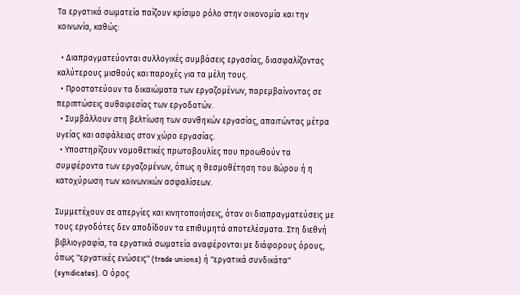Τα εργατικά σωματεία παίζουν κρίσιμο ρόλο στην οικονομία και την κοινωνία, καθώς:

  • Διαπραγματεύονται συλλογικές συμβάσεις εργασίας, διασφαλίζοντας καλύτερους μισθούς και παροχές για τα μέλη τους.
  • Προστατεύουν τα δικαιώματα των εργαζομένων, παρεμβαίνοντας σε περιπτώσεις αυθαιρεσίας των εργοδοτών.
  • Συμβάλλουν στη βελτίωση των συνθηκών εργασίας, απαιτώντας μέτρα υγείας και ασφάλειας στον χώρο εργασίας.
  • Υποστηρίζουν νομοθετικές πρωτοβουλίες που προωθούν τα συμφέροντα των εργαζομένων, όπως η θεσμοθέτηση του 8ώρου ή η κατοχύρωση των κοινωνικών ασφαλίσεων.

Συμμετέχουν σε απεργίες και κινητοποιήσεις, όταν οι διαπραγματεύσεις με τους εργοδότες δεν αποδίδουν τα επιθυμητά αποτελέσματα. Στη διεθνή βιβλιογραφία, τα εργατικά σωματεία αναφέρονται με διάφορους όρους, όπως "εργατικές ενώσεις" (trade unions) ή "εργατικά συνδικάτα" (syndicates). Ο όρος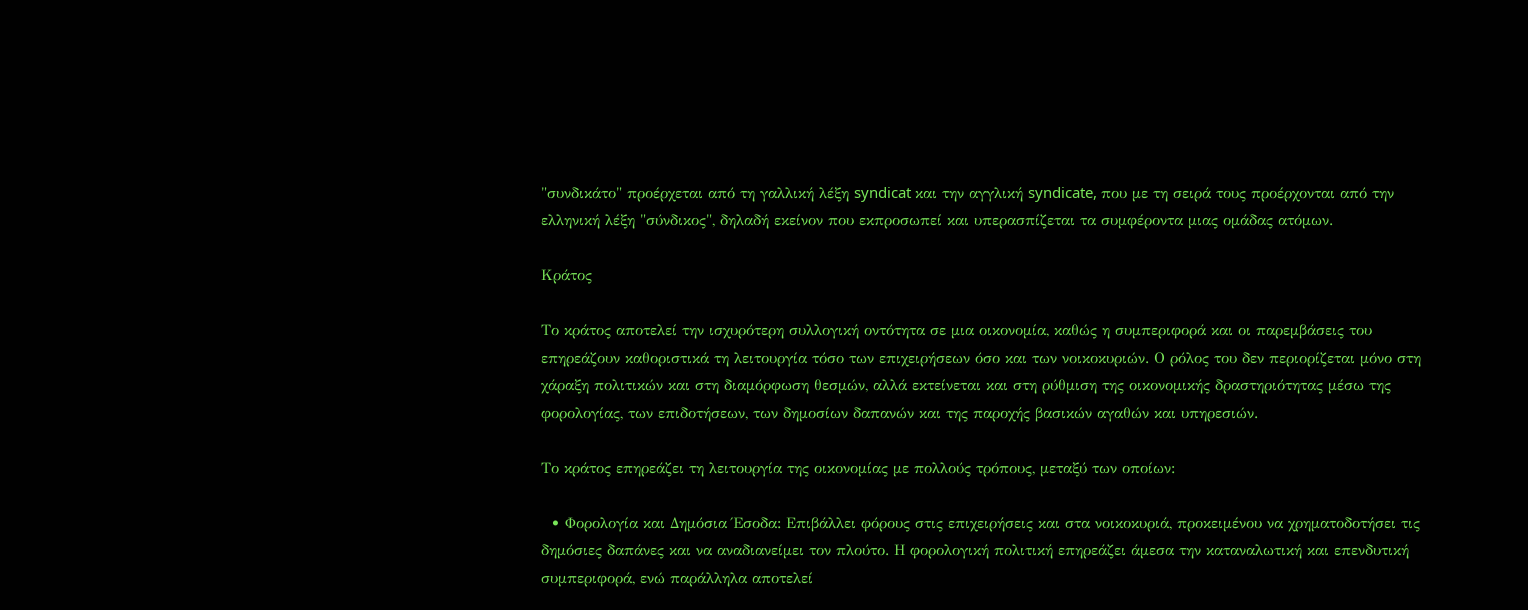"συνδικάτο" προέρχεται από τη γαλλική λέξη syndicat και την αγγλική syndicate, που με τη σειρά τους προέρχονται από την ελληνική λέξη "σύνδικος", δηλαδή εκείνον που εκπροσωπεί και υπερασπίζεται τα συμφέροντα μιας ομάδας ατόμων.

Κράτος

Το κράτος αποτελεί την ισχυρότερη συλλογική οντότητα σε μια οικονομία, καθώς η συμπεριφορά και οι παρεμβάσεις του επηρεάζουν καθοριστικά τη λειτουργία τόσο των επιχειρήσεων όσο και των νοικοκυριών. Ο ρόλος του δεν περιορίζεται μόνο στη χάραξη πολιτικών και στη διαμόρφωση θεσμών, αλλά εκτείνεται και στη ρύθμιση της οικονομικής δραστηριότητας μέσω της φορολογίας, των επιδοτήσεων, των δημοσίων δαπανών και της παροχής βασικών αγαθών και υπηρεσιών.

Το κράτος επηρεάζει τη λειτουργία της οικονομίας με πολλούς τρόπους, μεταξύ των οποίων:

  • Φορολογία και Δημόσια Έσοδα: Επιβάλλει φόρους στις επιχειρήσεις και στα νοικοκυριά, προκειμένου να χρηματοδοτήσει τις δημόσιες δαπάνες και να αναδιανείμει τον πλούτο. Η φορολογική πολιτική επηρεάζει άμεσα την καταναλωτική και επενδυτική συμπεριφορά, ενώ παράλληλα αποτελεί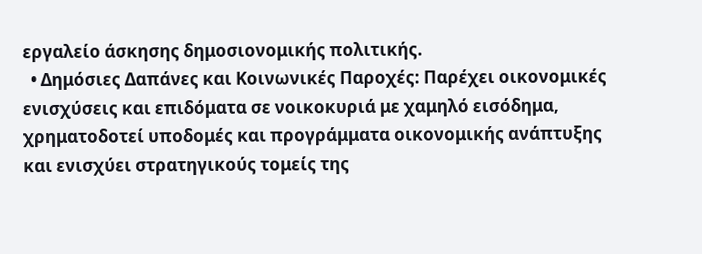εργαλείο άσκησης δημοσιονομικής πολιτικής.
  • Δημόσιες Δαπάνες και Κοινωνικές Παροχές: Παρέχει οικονομικές ενισχύσεις και επιδόματα σε νοικοκυριά με χαμηλό εισόδημα, χρηματοδοτεί υποδομές και προγράμματα οικονομικής ανάπτυξης και ενισχύει στρατηγικούς τομείς της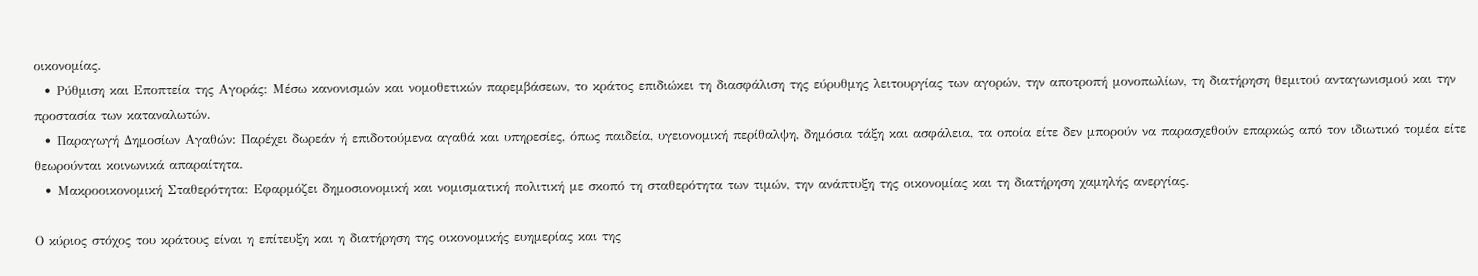οικονομίας.
  • Ρύθμιση και Εποπτεία της Αγοράς: Μέσω κανονισμών και νομοθετικών παρεμβάσεων, το κράτος επιδιώκει τη διασφάλιση της εύρυθμης λειτουργίας των αγορών, την αποτροπή μονοπωλίων, τη διατήρηση θεμιτού ανταγωνισμού και την προστασία των καταναλωτών.
  • Παραγωγή Δημοσίων Αγαθών: Παρέχει δωρεάν ή επιδοτούμενα αγαθά και υπηρεσίες, όπως παιδεία, υγειονομική περίθαλψη, δημόσια τάξη και ασφάλεια, τα οποία είτε δεν μπορούν να παρασχεθούν επαρκώς από τον ιδιωτικό τομέα είτε θεωρούνται κοινωνικά απαραίτητα.
  • Μακροοικονομική Σταθερότητα: Εφαρμόζει δημοσιονομική και νομισματική πολιτική με σκοπό τη σταθερότητα των τιμών, την ανάπτυξη της οικονομίας και τη διατήρηση χαμηλής ανεργίας.

Ο κύριος στόχος του κράτους είναι η επίτευξη και η διατήρηση της οικονομικής ευημερίας και της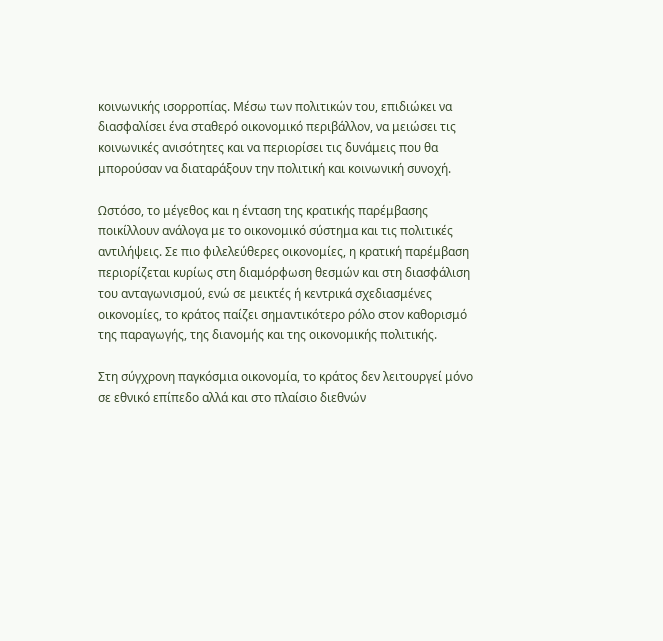κοινωνικής ισορροπίας. Μέσω των πολιτικών του, επιδιώκει να διασφαλίσει ένα σταθερό οικονομικό περιβάλλον, να μειώσει τις κοινωνικές ανισότητες και να περιορίσει τις δυνάμεις που θα μπορούσαν να διαταράξουν την πολιτική και κοινωνική συνοχή.

Ωστόσο, το μέγεθος και η ένταση της κρατικής παρέμβασης ποικίλλουν ανάλογα με το οικονομικό σύστημα και τις πολιτικές αντιλήψεις. Σε πιο φιλελεύθερες οικονομίες, η κρατική παρέμβαση περιορίζεται κυρίως στη διαμόρφωση θεσμών και στη διασφάλιση του ανταγωνισμού, ενώ σε μεικτές ή κεντρικά σχεδιασμένες οικονομίες, το κράτος παίζει σημαντικότερο ρόλο στον καθορισμό της παραγωγής, της διανομής και της οικονομικής πολιτικής.

Στη σύγχρονη παγκόσμια οικονομία, το κράτος δεν λειτουργεί μόνο σε εθνικό επίπεδο αλλά και στο πλαίσιο διεθνών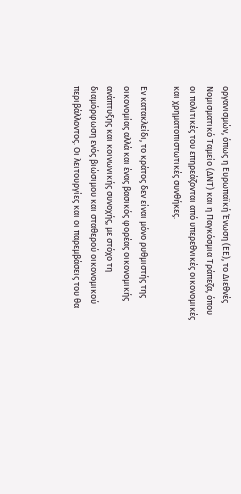οργανισμών, όπως η Ευρωπαϊκή Ένωση (ΕΕ), το Διεθνές Νομισματικό Ταμείο (ΔΝΤ) και η Παγκόσμια Τράπεζα, όπου οι πολιτικές του επηρεάζονται από υπερεθνικές οικονομικές και χρηματοπιστωτικές συνθήκες.

Εν κατακλείδι, το κράτος δεν είναι μόνο ρυθμιστής της οικονομίας αλλά και ένας βασικός φορέας οικονομικής ανάπτυξης και κοινωνικής συνοχής, με στόχο τη διαμόρφωση ενός βιώσιμου και σταθερού οικονομικού περιβάλλοντος. Οι λειτουργίες και οι παρεμβάσεις του θα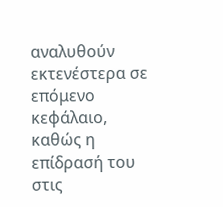αναλυθούν εκτενέστερα σε επόμενο κεφάλαιο, καθώς η επίδρασή του στις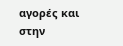αγορές και στην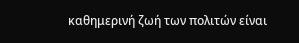καθημερινή ζωή των πολιτών είναι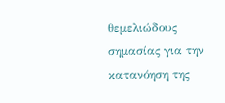θεμελιώδους σημασίας για την κατανόηση της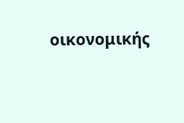οικονομικής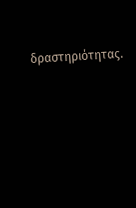δραστηριότητας.